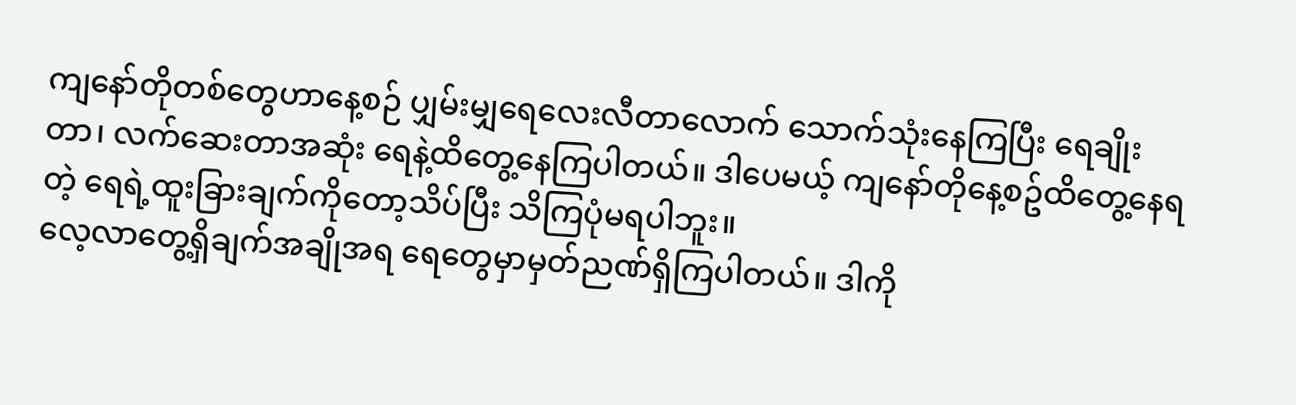ကျနော်တိုတစ်တွေဟာနေ့စဉ် ပျှမ်းမျှရေလေးလီတာလောက် သောက်သုံးနေကြပြီး ရေချိုးတာ၊ လက်ဆေးတာအဆုံး ရေနဲ့ထိတွေ့နေကြပါတယ်။ ဒါပေမယ့် ကျနော်တိုနေ့စဥ်ထိတွေ့နေရတဲ့ ရေရဲ့ထူးခြားချက်ကိုတော့သိပ်ပြီး သိကြပုံမရပါဘူး။
လေ့လာတွေ့ရှိချက်အချိုအရ ရေတွေမှာမှတ်ညဏ်ရှိကြပါတယ်။ ဒါကို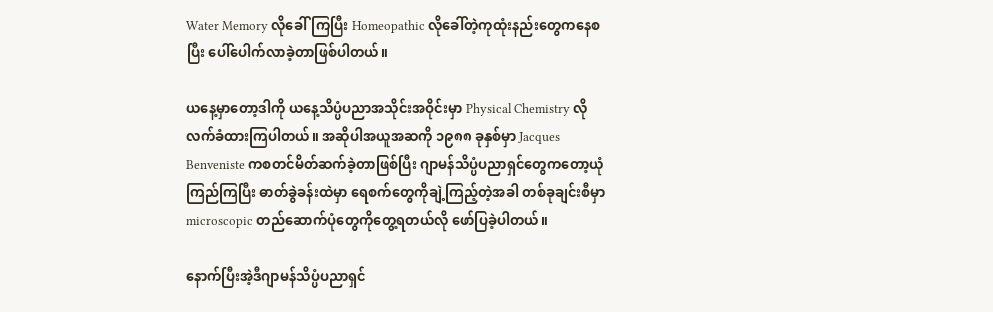Water Memory လိုခေါ်ကြပြီး Homeopathic လိုခေါ်တဲ့ကုထုံးနည်းတွေကနေစပြီး ပေါ်ပေါက်လာခဲ့တာဖြစ်ပါတယ်။

ယနေ့မှာတော့ဒါကို ယနေ့သိပ္ပံပညာအသိုင်းအဝိုင်းမှာ Physical Chemistry လိုလက်ခံထားကြပါတယ်။ အဆိုပါအယူအဆကို ၁၉၈၈ ခုနှစ်မှာ Jacques Benveniste ကစတင်မိတ်ဆက်ခဲ့တာဖြစ်ပြီး ဂျာမန်သိပ္ပံပညာရှင်တွေကတော့ယုံကြည်ကြပြီး ဓာတ်ခွဲခန်းထဲမှာ ရေစက်တွေကိုချဲ့ကြည့်တဲ့အခါ တစ်ခုချင်းစီမှာ microscopic တည်ဆောက်ပုံတွေကိုတွေ့ရတယ်လို ဖော်ပြခဲ့ပါတယ်။

နောက်ပြီးအဲ့ဒီဂျာမန်သိပ္ပံပညာရှင်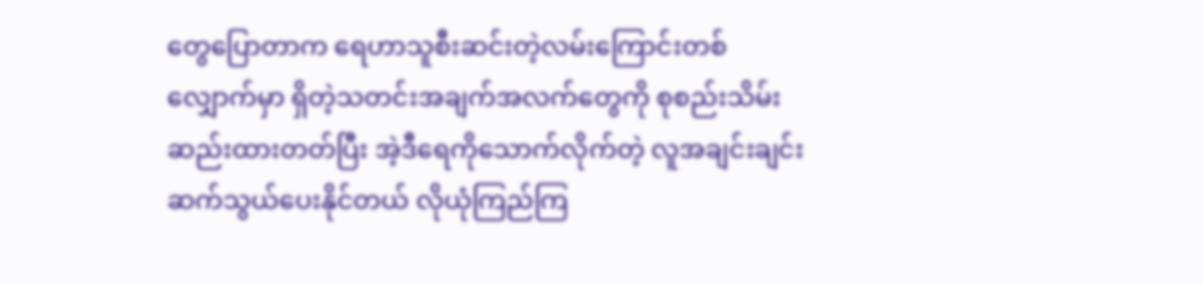တွေပြောတာက ရေဟာသူစီးဆင်းတဲ့လမ်းကြောင်းတစ်လျှောက်မှာ ရှိတဲ့သတင်းအချက်အလက်တွေကို စုစည်းသိမ်းဆည်းထားတတ်ပြီး အဲ့ဒီရေကိုသောက်လိုက်တဲ့ လူအချင်းချင်းဆက်သွယ်ပေးနိုင်တယ် လိုယုံကြည်ကြ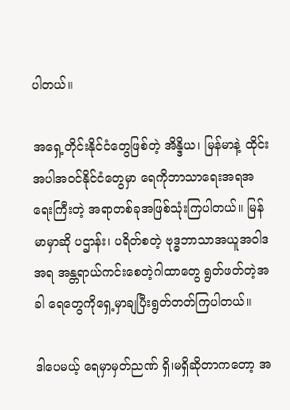ပါတယ်။

အရှေ့တိုင်းနိုင်ငံတွေဖြစ်တဲ့ အိန္ဒိယ၊ မြန်မာနဲ့ ထိုင်းအပါအဝင်နိုင်ငံတွေမှာ ရေကိုဘာသာရေးအရအရေးကြီးတဲ့ အရာတစ်ခုအဖြစ်သုံးကြပါတယ်။ မြန်မာမှာဆို ပဌာန်း၊ ပရိတ်စတဲ့ ဗုဒ္ဓဘာသာအယူအဝါဒအရ အန္တရာယ်ကင်းစေတဲ့ဂါထာတွေ ရွတ်ဖတ်တဲ့အခါ ရေတွေကိုရှေ့မှာချပြီးရွတ်တတ်ကြပါတယ်။

ဒါပေမယ့် ရေမှာမှတ်ညဏ် ရှိ၊မရှိဆိုတာကတော့ အ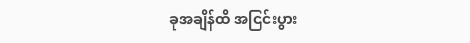ခုအချိန်ထိ အငြင်းပွား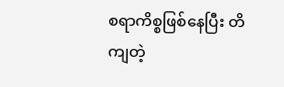စရာကိစ္စဖြစ်နေပြီး တိကျတဲ့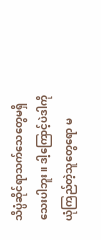သိပ္ပံဆိုင်ရာသက်သေတွေမရှိသေးပါဘူး။ ဒါ့ကြောင့်ပဲဒါကို ယုံကြည်တဲ့သူတွေရော မ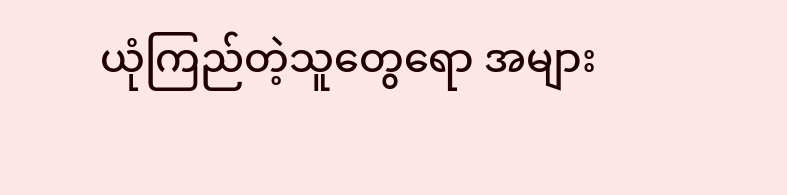ယုံကြည်တဲ့သူတွေရော အများ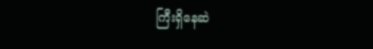ကြီးရှိနေဆဲ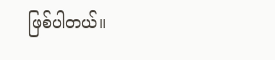ဖြစ်ပါတယ်။